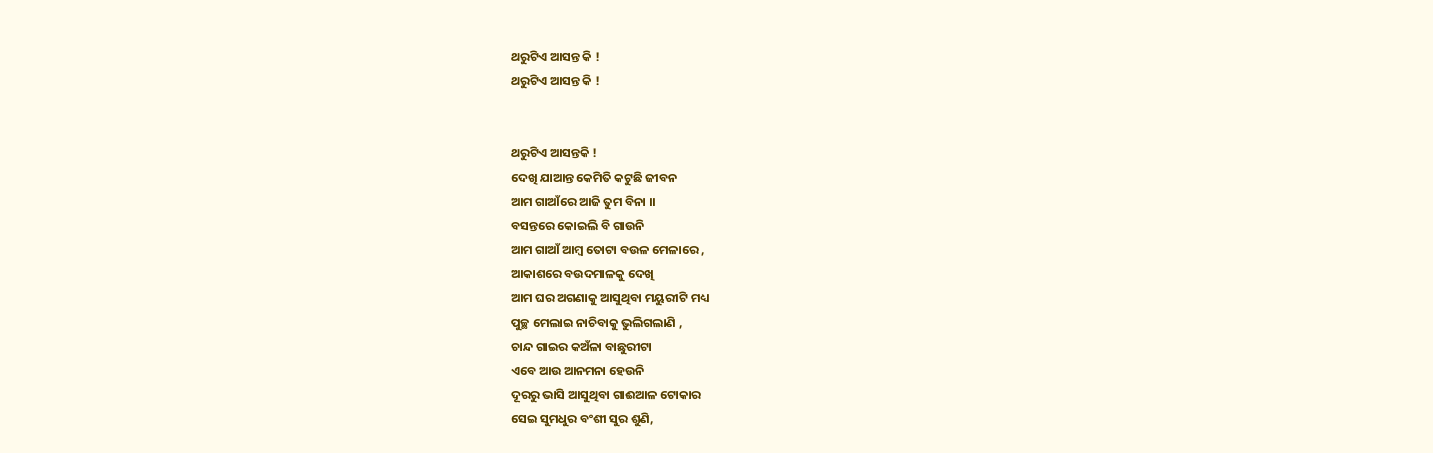ଥରୁଟିଏ ଆସନ୍ତ କି !
ଥରୁଟିଏ ଆସନ୍ତ କି !


ଥରୁଟିଏ ଆସନ୍ତକି !
ଦେଖି ଯାଆନ୍ତ କେମିତି କଟୁଛି ଜୀବନ
ଆମ ଗାଆଁରେ ଆଜି ତୁମ ବିନା ।।
ବସନ୍ତରେ କୋଇଲି ବି ଗାଉନି
ଆମ ଗାଆଁ ଆମ୍ବ ତୋଟା ବଉଳ ମେଳାରେ ,
ଆକାଶରେ ବଉଦମାଳକୁ ଦେଖି
ଆମ ଘର ଅଗଣାକୁ ଆସୁଥିବା ମୟୁରୀଟି ମଧ୍ୟ
ପୁଚ୍ଛ ମେଲାଇ ନାଚିବାକୁ ଭୁଲିଗଲାଣି ,
ଚାନ୍ଦ ଗାଇର କଅଁଳା ବାଛୁରୀଟା
ଏବେ ଆଉ ଆନମନା ହେଉନି
ଦୂରରୁ ଭାସି ଆସୁଥିବା ଗାଈଆଳ ଟୋକାର
ସେଇ ସୁମଧୁର ବଂଶୀ ସୁର ଶୁଣି,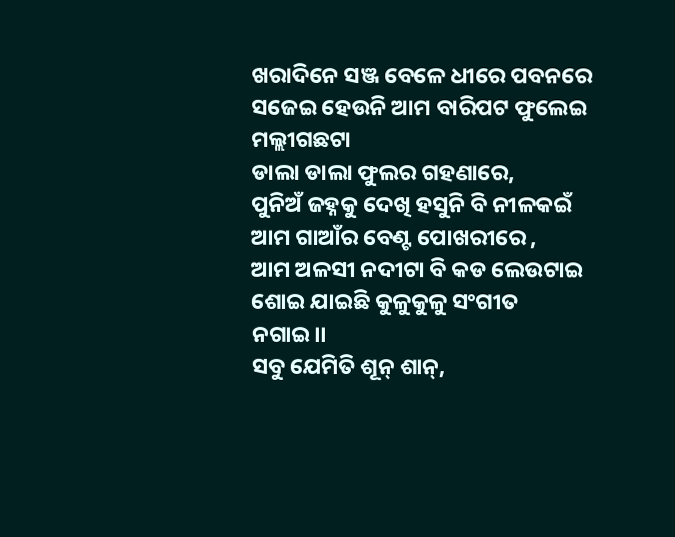ଖରାଦିନେ ସଞ୍ଜ ବେଳେ ଧୀରେ ପବନରେ
ସଜେଇ ହେଉନି ଆମ ବାରିପଟ ଫୁଲେଇ ମଲ୍ଲୀଗଛଟା
ଡାଲା ଡାଲା ଫୁଲର ଗହଣାରେ,
ପୁନିଅଁ ଜହ୍ନକୁ ଦେଖି ହସୁନି ବି ନୀଳକଇଁ
ଆମ ଗାଆଁର ବେଣ୍ଟ ପୋଖରୀରେ ,
ଆମ ଅଳସୀ ନଦୀଟା ବି କଡ ଲେଉଟାଇ
ଶୋଇ ଯାଇଛି କୁଳୁକୁଳୁ ସଂଗୀତ ନଗାଇ।।
ସବୁ ଯେମିତି ଶୂନ୍ ଶାନ୍,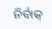ନିର୍ବାକ୍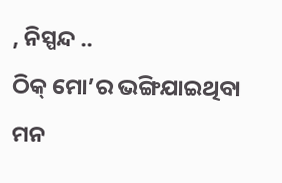, ନିସ୍ପନ୍ଦ ..
ଠିକ୍ ମୋ’ର ଭଙ୍ଗିଯାଇଥିବା ମନ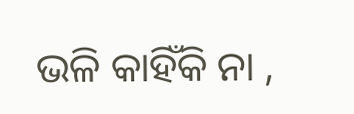ଭଳି କାହିଁକି ନା ,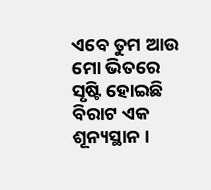ଏବେ ତୁମ ଆଉ ମୋ ଭିତରେ
ସୃଷ୍ଟି ହୋଇଛି ବିରାଟ ଏକ ଶୂନ୍ୟସ୍ଥାନ ।